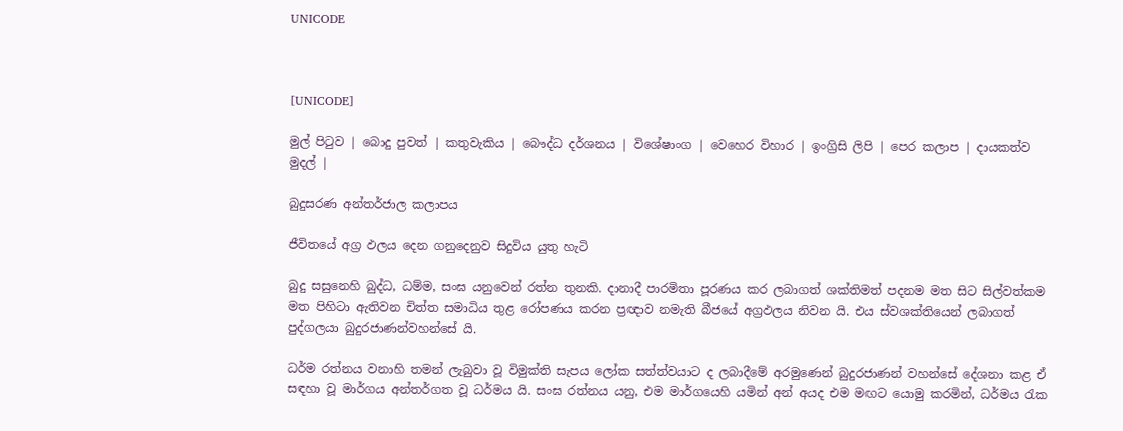UNICODE



[UNICODE]

මුල් පිටුව | බොදු පුවත් | කතුවැකිය | බෞද්ධ දර්ශනය | විශේෂාංග | වෙහෙර විහාර | ඉංග්‍රිසි ලිපි | පෙර කලාප | දායකත්ව මුදල් |

බුදුසරණ අන්තර්ජාල කලාපය

ජීවිතයේ අග්‍ර ඵලය දෙන ගනුදෙනුව සිදුවිය යුතු හැටි

බුදු සසුනෙහි බුද්ධ, ධම්ම, සංඝ යනුවෙන් රත්න තුනකි. දානාදී පාරමිතා පූරණය කර ලබාගත් ශක්තිමත් පදනම මත සිට සිල්වත්කම මත පිහිටා ඇතිවන චිත්ත සමාධිය තුළ රෝපණය කරන ප්‍රඥාව නමැති බීජයේ අග්‍රඵලය නිවන යි. එය ස්වශක්තියෙන් ලබාගත් පුද්ගලයා බුදුරජාණන්වහන්සේ යි.

ධර්ම රත්නය වනාහි තමන් ලැබුවා වූ විමුක්ති සැපය ලෝක සත්ත්වයාට ද ලබාදීමේ අරමුණෙන් බුදුරජාණන් වහන්සේ දේශනා කළ ඒ සඳහා වූ මාර්ගය අන්තර්ගත වූ ධර්මය යි. සංඝ රත්නය යනු, එම මාර්ගයෙහි යමින් අන් අයද එම මඟට යොමු කරමින්, ධර්මය රැක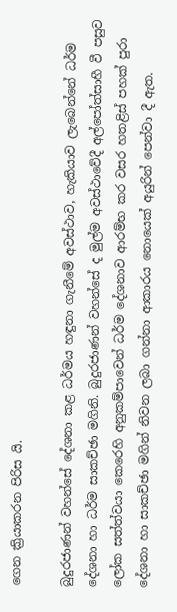ගෙන ක්‍රියාකරන පිරිස යි.

බුදුරජාණන් වහන්සේ දේශනා කළ ධර්මය හඳුනා ගැනීමේ අවස්ථාව, හැකියාව ලැබෙන්නේ ධර්ම දේශනා හා ධර්ම සාකච්ඡා මගිනි. බුදුරජාණන් වහන්සේ ද මුල්ම අවස්ථාවේදී අල්පෝත්සාහී වී පසුව ලෝක සත්ත්වයා කෙරෙහි අනුකම්පාවෙන් ධර්ම දේශනාව ආරම්භ කර වසර හතළිස් පහක් පුරා දේශනා හා සාකච්ඡා මගින් නිවන ලබා ගන්නා ආකාරය නොයෙක් අයුරින් පෙන්වා දී ඇත.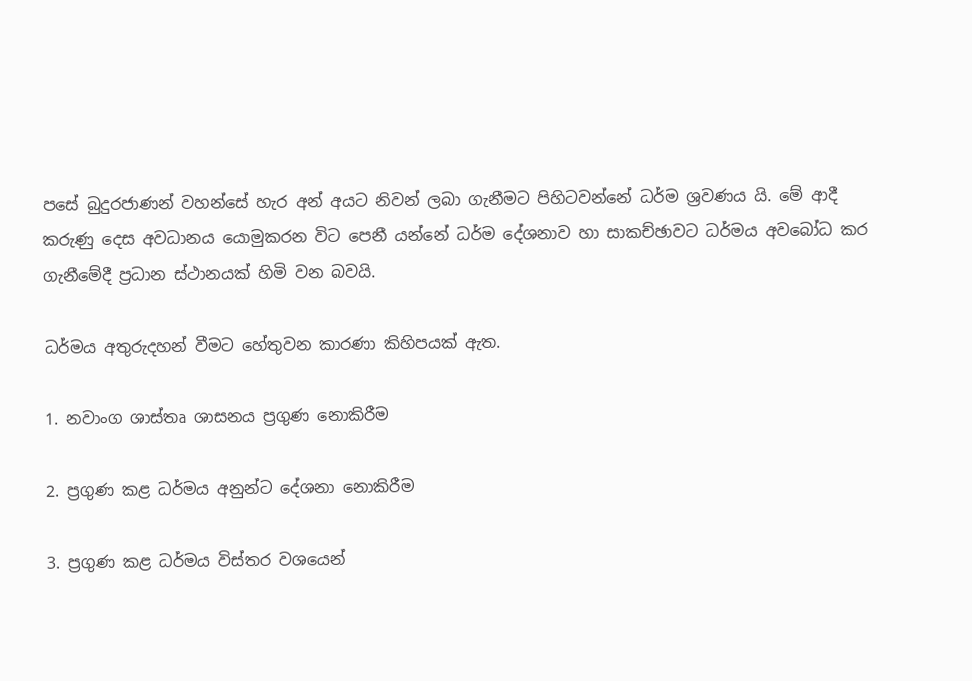පසේ බුදුරජාණන් වහන්සේ හැර අන් අයට නිවන් ලබා ගැනීමට පිහිටවන්නේ ධර්ම ශ්‍රවණය යි. මේ ආදී කරුණු දෙස අවධානය යොමුකරන විට පෙනී යන්නේ ධර්ම දේශනාව හා සාකච්ඡාවට ධර්මය අවබෝධ කර ගැනීමේදී ප්‍රධාන ස්ථානයක් හිමි වන බවයි.

ධර්මය අතුරුදහන් වීමට හේතුවන කාරණා කිහිපයක් ඇත.

1. නවාංග ශාස්තෘ ශාසනය ප්‍රගුණ නොකිරීම

2. ප්‍රගුණ කළ ධර්මය අනුන්ට දේශනා නොකිරීම

3. ප්‍රගුණ කළ ධර්මය විස්තර වශයෙන්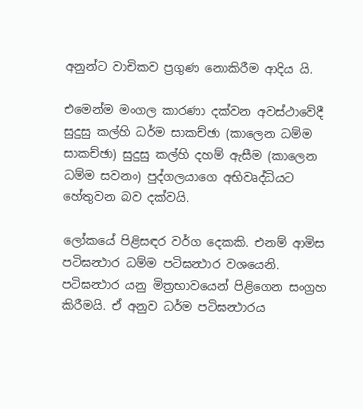අනුන්ට වාචිකව ප්‍රගුණ නොකිරීම ආදිය යි.

එමෙන්ම මංගල කාරණා දක්වන අවස්ථාවේදී සුදුසු කල්හි ධර්ම සාකච්ඡා (කාලෙන ධම්ම සාකච්ඡා) සුදුසු කල්හි දහම් ඇසීම (කාලෙන ධම්ම සවනං) පුද්ගලයාගෙ අභිවෘද්ධියට හේතුවන බව දක්වයි.

ලෝකයේ පිළිසඳර වර්ග දෙකකි. එනම් ආමිස පටිඝන්‍ථාර ධම්ම පටිඝන්‍ථාර වශයෙනි. පටිඝන්‍ථාර යනු මිත්‍රභාවයෙන් පිළිගෙන සංග්‍රහ කිරීමයි. ඒ අනුව ධර්ම පටිඝන්‍ථාරය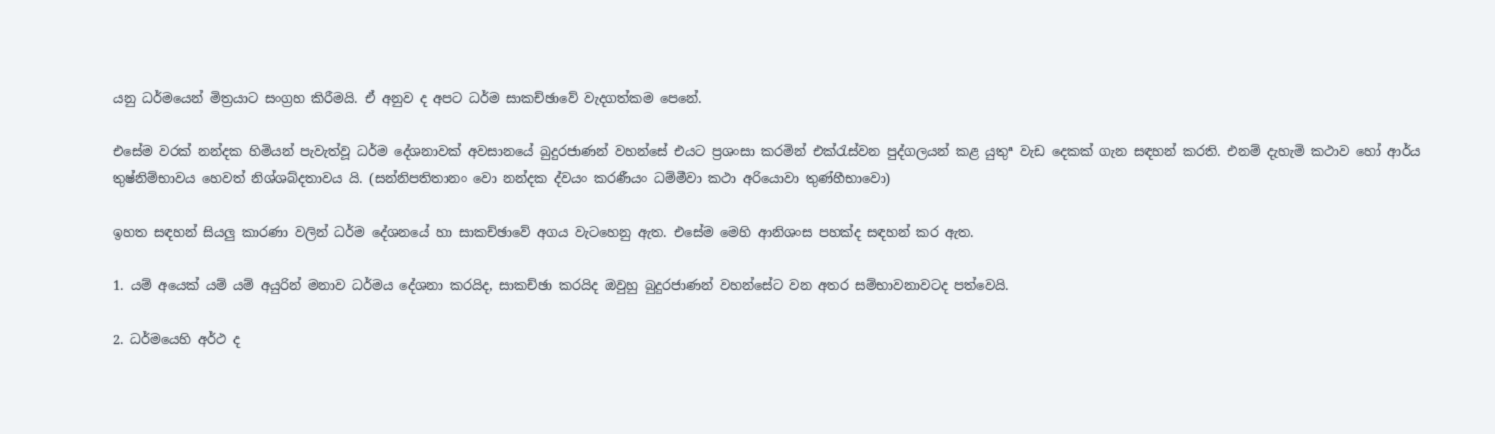යනු ධර්මයෙන් මිත්‍රයාට සංග්‍රහ කිරීමයි. ඒ අනුව ද අපට ධර්ම සාකච්ඡාවේ වැදගත්කම පෙනේ.

එසේම වරක් නන්දක හිමියන් පැවැත්වූ ධර්ම දේශනාවක් අවසානයේ බුදුරජාණන් වහන්සේ එයට ප්‍රශංසා කරමින් එක්රැස්වන පුද්ගලයන් කළ යුතුª වැඩ දෙකක් ගැන සඳහන් කරති. එනම් දැහැමි කථාව හෝ ආර්ය තුෂ්නිම්භාවය හෙවත් නිශ්ශබ්දතාවය යි. (සන්නිපතිතානං වො නන්දක ද්වයං කරණීයං ධම්මීවා කථා අරියොවා තුණ්හීභාවො)

ඉහත සඳහන් සියලු කාරණා වලින් ධර්ම දේශනයේ හා සාකච්ඡාවේ අගය වැටහෙනු ඇත. එසේම මෙහි ආනිශංස පහක්ද සඳහන් කර ඇත.

1. යම් අයෙක් යම් යම් අයුරින් මනාව ධර්මය දේශනා කරයිද, සාකච්ඡා කරයිද ඔවුහු බුදුරජාණන් වහන්සේට වන අතර සම්භාවනාවටද පත්වෙයි.

2. ධර්මයෙහි අර්ථ ද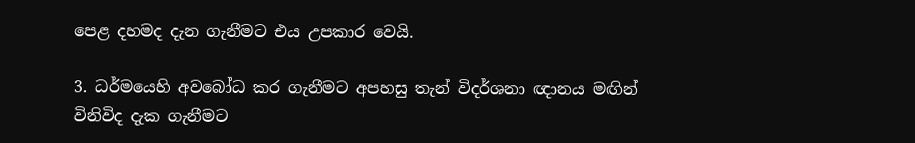පෙළ දහමද දැන ගැනීමට එය උපකාර වෙයි.

3. ධර්මයෙහි අවබෝධ කර ගැනීමට අපහසු තැන් විදර්ශනා ඥානය මඟින් විනිවිද දැක ගැනීමට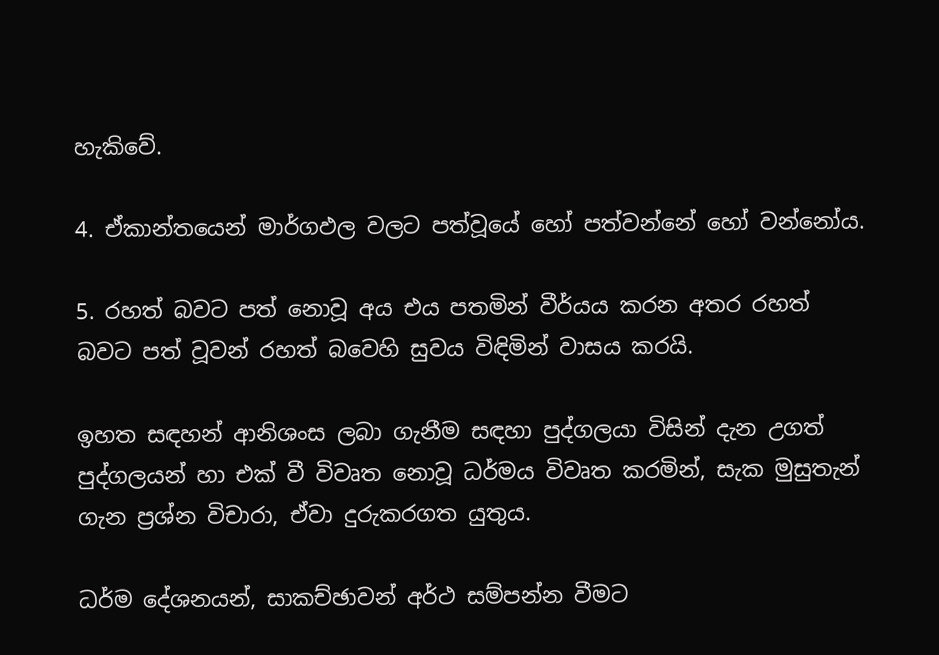හැකිවේ.

4. ඒකාන්තයෙන් මාර්ගඵල වලට පත්වූයේ හෝ පත්වන්නේ හෝ වන්නෝය.

5. රහත් බවට පත් නොවූ අය එය පතමින් වීර්යය කරන අතර රහත් බවට පත් වූවන් රහත් බවෙහි සුවය විඳිමින් වාසය කරයි.

ඉහත සඳහන් ආනිශංස ලබා ගැනීම සඳහා පුද්ගලයා විසින් දැන උගත් පුද්ගලයන් හා එක් වී විවෘත නොවූ ධර්මය විවෘත කරමින්, සැක මුසුතැන් ගැන ප්‍රශ්න විචාරා, ඒවා දුරුකරගත යුතුය.

ධර්ම දේශනයන්, සාකච්ඡාවන් අර්ථ සම්පන්න වීමට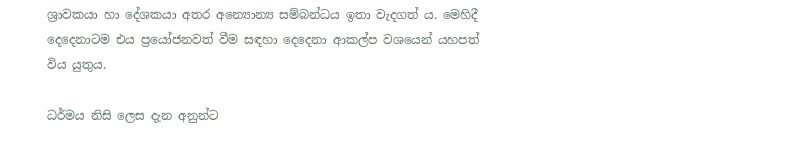ශ්‍රාවකයා හා දේශකයා අතර අන්‍යොන්‍ය සම්බන්ධය ඉතා වැදගත් ය. මෙහිදී දෙදෙනාටම එය ප්‍රයෝජනවත් වීම සඳහා දෙදෙනා ආකල්ප වශයෙන් යහපත් විය යුතුය.

ධර්මය නිසි ලෙස දැන අනුන්ට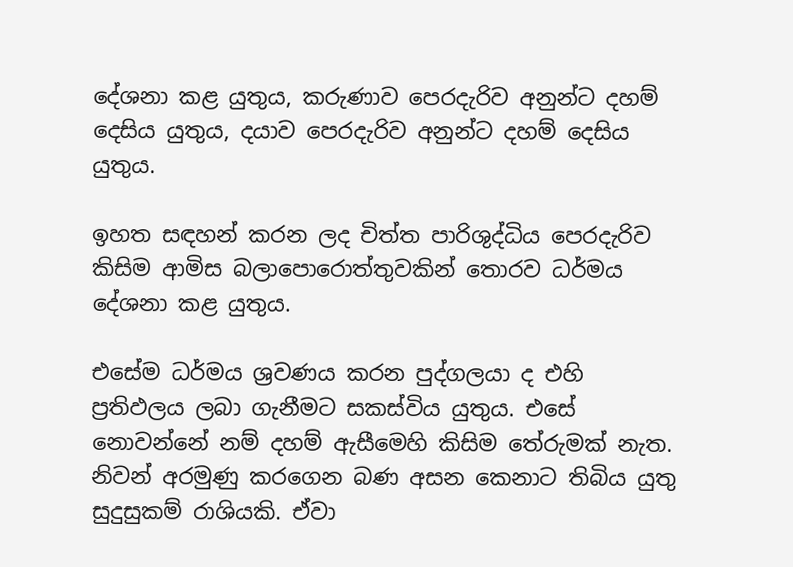දේශනා කළ යුතුය, කරුණාව පෙරදැරිව අනුන්ට දහම් දෙසිය යුතුය, දයාව පෙරදැරිව අනුන්ට දහම් දෙසිය යුතුය.

ඉහත සඳහන් කරන ලද චිත්ත පාරිශුද්ධිය පෙරදැරිව කිසිම ආමිස බලාපොරොත්තුවකින් තොරව ධර්මය දේශනා කළ යුතුය.

එසේම ධර්මය ශ්‍රවණය කරන පුද්ගලයා ද එහි ප්‍රතිඵලය ලබා ගැනීමට සකස්විය යුතුය. එසේ නොවන්නේ නම් දහම් ඇසීමෙහි කිසිම තේරුමක් නැත. නිවන් අරමුණු කරගෙන බණ අසන කෙනාට තිබිය යුතු සුදුසුකම් රාශියකි. ඒවා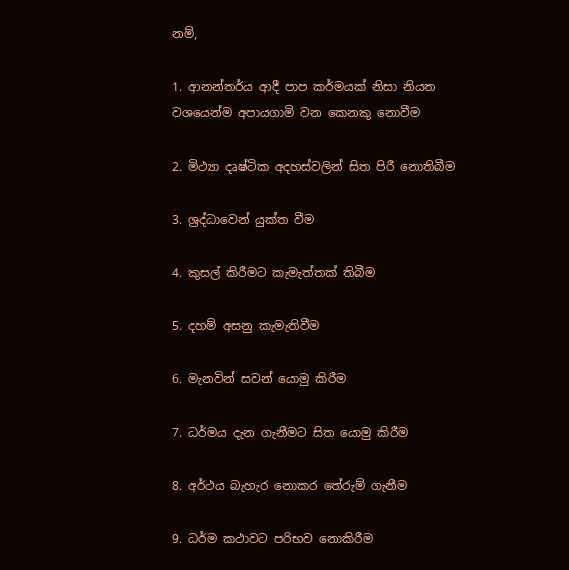නම්,

1. ආනන්තර්ය ආදී පාප කර්මයක් නිසා නියත වශයෙන්ම අපායගාමි වන කෙනකු නොවීම

2. මිථ්‍යා දෘෂ්ටික අදහස්වලින් සිත පිරී නොතිබීම

3. ශ්‍රද්ධාවෙන් යුක්ත වීම

4. කුසල් කිරීමට කැමැත්තක් තිබීම

5. දහම් අසනු කැමැතිවීම

6. මැනවින් සවන් යොමු කිරීම

7. ධර්මය දැන ගැනීමට සිත යොමු කිරීම

8. අර්ථය බැහැර නොකර තේරුම් ගැනීම

9. ධර්ම කථාවට පරිභව නොකිරීම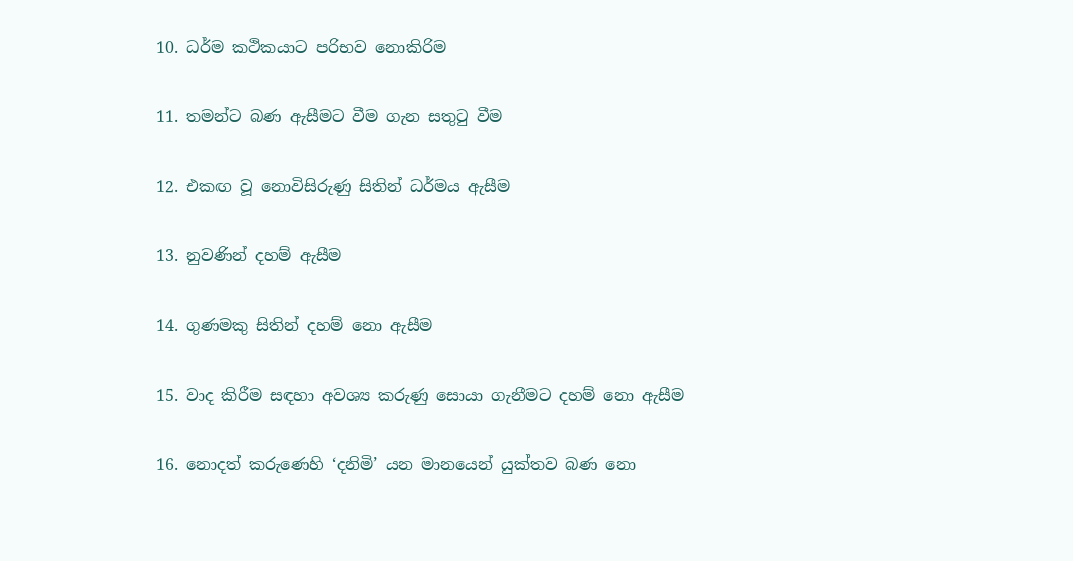10. ධර්ම කථිකයාට පරිභව නොකිරිම

11. තමන්ට බණ ඇසීමට වීම ගැන සතුටු වීම

12. එකඟ වූ නොවිසිරුණු සිතින් ධර්මය ඇසීම

13. නුවණින් දහම් ඇසීම

14. ගුණමකු සිතින් දහම් නො ඇසීම

15. වාද කිරීම සඳහා අවශ්‍ය කරුණු සොයා ගැනීමට දහම් නො ඇසීම

16. නොදත් කරුණෙහි ‘දනිමි’ යන මානයෙන් යුක්තව බණ නො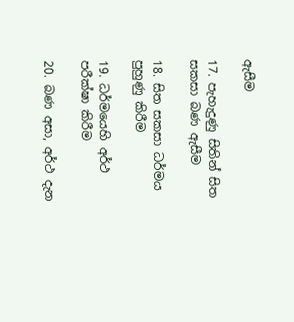ඇසීම

17. පැහැදුණු සිතින් සිත සකසා බණ ඇසීම

18. සිත සකසා ධර්මය පුහුණු කිරීම

19. ධර්මයෙහි අර්ථ පරීක්ෂා කිරීම

20. බණ අසා, අර්ථ දැන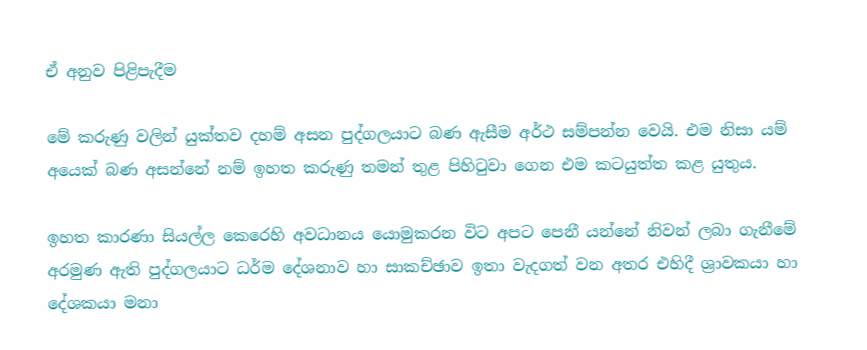ඒ අනුව පිළිපැදීම

මේ කරුණු වලින් යුක්තව දහම් අසන පුද්ගලයාට බණ ඇසීම අර්ථ සම්පන්න වෙයි. එම නිසා යම් අයෙක් බණ අසන්නේ නම් ඉහත කරුණු තමන් තුළ පිහිටුවා ගෙන එම කටයුත්ත කළ යුතුය.

ඉහත කාරණා සියල්ල කෙරෙහි අවධානය යොමුකරන විට අපට පෙනී යන්නේ නිවන් ලබා ගැනීමේ අරමුණ ඇති පුද්ගලයාට ධර්ම දේශනාව හා සාකච්ඡාව ඉතා වැදගත් වන අතර එහිදී ශ්‍රාවකයා හා දේශකයා මනා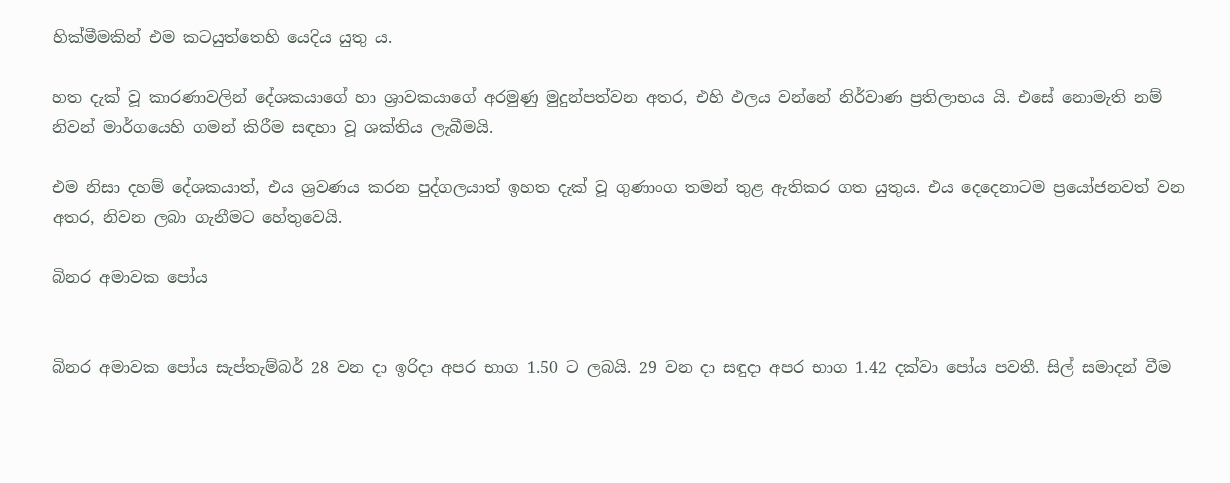හික්මීමකින් එම කටයුත්තෙහි යෙදිය යුතු ය.

හත දැක් වූ කාරණාවලින් දේශකයාගේ හා ශ්‍රාවකයාගේ අරමුණු මුදුන්පත්වන අතර, එහි ඵලය වන්නේ නිර්වාණ ප්‍රතිලාභය යි. එසේ නොමැති නම් නිවන් මාර්ගයෙහි ගමන් කිරීම සඳහා වූ ශක්තිය ලැබීමයි.

එම නිසා දහම් දේශකයාත්, එය ශ්‍රවණය කරන පුද්ගලයාත් ඉහත දැක් වූ ගුණාංග තමන් තුළ ඇතිකර ගත යුතුය. එය දෙදෙනාටම ප්‍රයෝජනවත් වන අතර, නිවන ලබා ගැනීමට හේතුවෙයි.

බිනර අමාවක පෝය


බිනර අමාවක පෝය සැප්තැම්බර් 28 වන දා ඉරිදා අපර භාග 1.50 ට ලබයි. 29 වන දා සඳුදා අපර භාග 1.42 දක්වා පෝය පවතී. සිල් සමාදන් වීම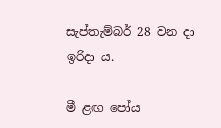සැප්තැම්බර් 28 වන දා ඉරිදා ය.

මී ළඟ පෝය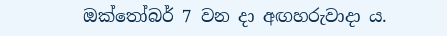ඔක්තෝබර් 7 වන දා අඟහරුවාදා ය.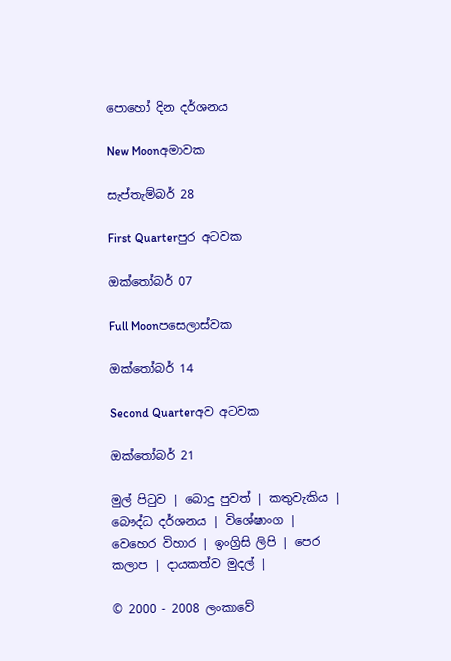පොහෝ දින දර්ශනය

New Moonඅමාවක

සැප්තැම්බර් 28

First Quarterපුර අටවක

ඔක්තෝබර් 07

Full Moonපසෙලාස්වක

ඔක්තෝබර් 14

Second Quarterඅව අටවක

ඔක්තෝබර් 21

මුල් පිටුව | බොදු පුවත් | කතුවැකිය | බෞද්ධ දර්ශනය | විශේෂාංග | වෙහෙර විහාර | ඉංග්‍රිසි ලිපි | පෙර කලාප | දායකත්ව මුදල් |

© 2000 - 2008 ලංකාවේ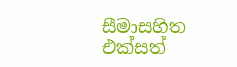සීමාසහිත එක්සත්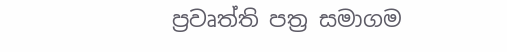ප්‍රවෘත්ති පත්‍ර සමාගම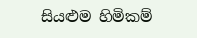සියළුම හිමිකම්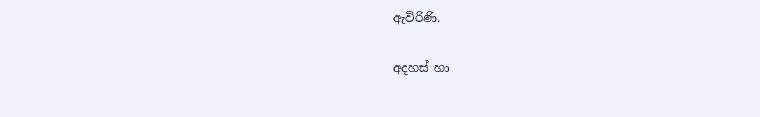ඇවිරිණි.

අදහස් හා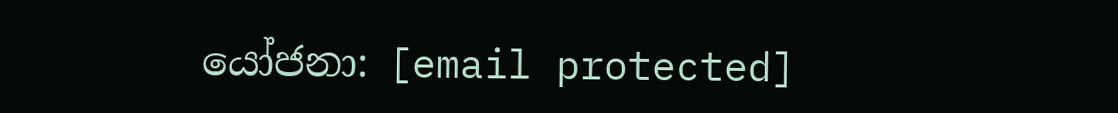යෝජනා: [email protected]